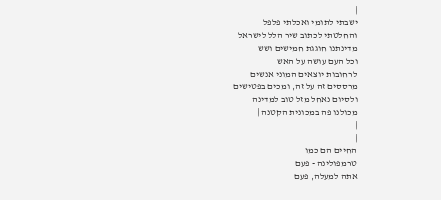|
ישבתי לתומי ואכלתי פלפל
והחלטתי לכתוב שיר הלל לישראל
מדינתנו חוגגת חמישים ושש
וכל העם עושה על האש
לרחובות יוצאים המוני אנשים
מרססים זה על זה, ומכים בפטישים
ולסיום נאחל מזל טוב למדינה
מכולנו פה במכונית הקטנה |
|
|
החיים הם כמו
טרמפולינה - פעם
אתה למעלה, פעם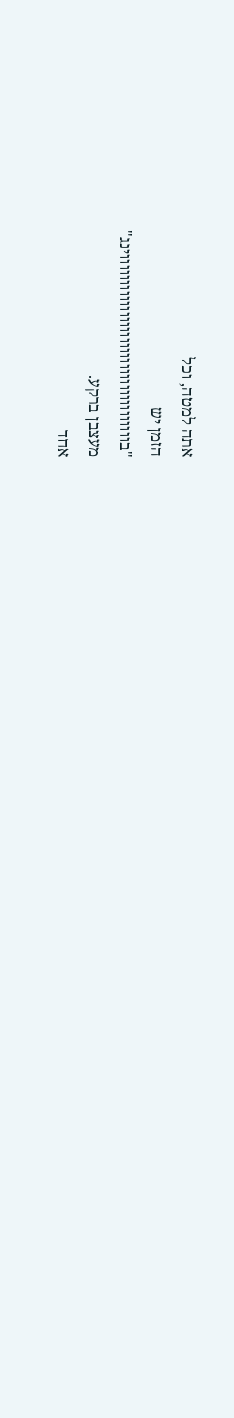אתה למטה, וכל
הזמן יש
"בווווווווווווווווווווווווווווווווווווינג"
מעצבן ברקע.
אחד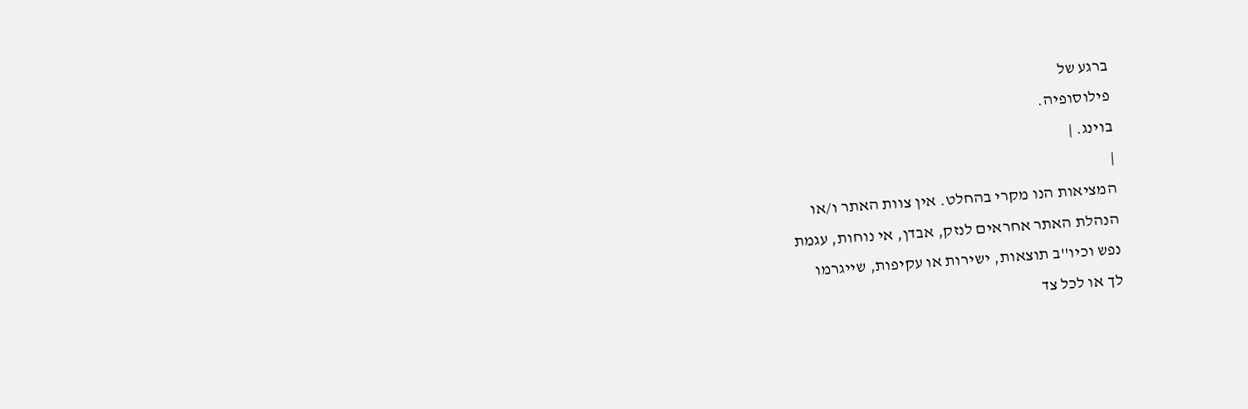ברגע של
פילוסופיה.
בוינג. |
|
המציאות הנו מקרי בהחלט. אין צוות האתר ו/או
הנהלת האתר אחראים לנזק, אבדן, אי נוחות, עגמת
נפש וכיו''ב תוצאות, ישירות או עקיפות, שייגרמו
לך או לכל צד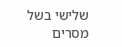שלישי בשל מסרים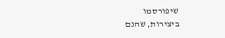שיפורסמו
ביצירות, שהנם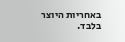באחריות היוצר בלבד.